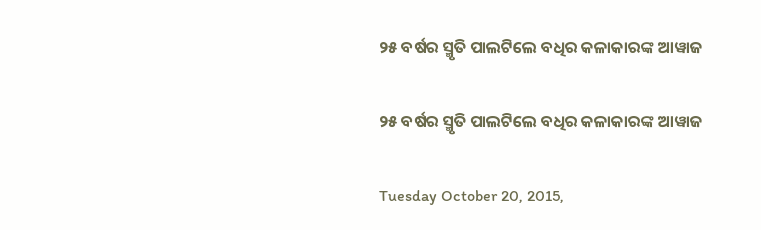୨୫ ବର୍ଷର ସ୍ମୃତି ପାଲଟିଲେ ବଧିର କଳାକାରଙ୍କ ଆୱାଜ

୨୫ ବର୍ଷର ସ୍ମୃତି ପାଲଟିଲେ ବଧିର କଳାକାରଙ୍କ ଆୱାଜ

Tuesday October 20, 2015,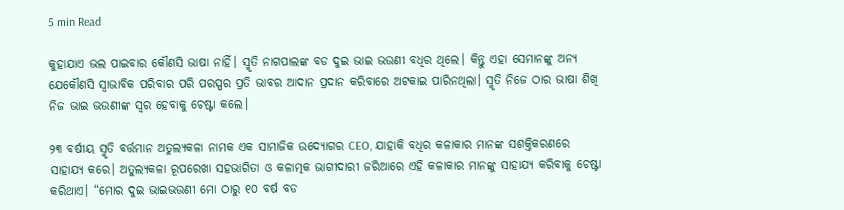5 min Read

କୁହାଯାଏ ଭଲ ପାଇବାର କୌଣସି ଭାଷା ନାହିଁ। ସ୍ମୃତି ନାଗପାଲଙ୍କ ବଡ ଦୁଇ ଭାଇ ଭଉଣୀ ବଧିର ଥିଲେ। କିନ୍ତୁ ଏହା ସେମାନଙ୍କୁ ଅନ୍ୟ ଯେକୌଣସି ସ୍ଵାଭାବିକ ପରିବାର ପରି ପରସ୍ପର ପ୍ରତି ଭାବର ଆଦାନ ପ୍ରଦାନ କରିବାରେ ଅଟକାଇ ପାରିନଥିଲା। ସ୍ମୃତି ନିଜେ ଠାର ଭାଷା ଶିଖି ନିଜ ଭାଇ ଭଉଣୀଙ୍କ ସ୍ଵର ହେବାକୁ ଚେଷ୍ଟା କଲେ।

୨୩ ବର୍ଷୀୟ ସ୍ମୃତି ବର୍ତ୍ତମାନ ଅତୁଲ୍ୟକଳା ନାମକ ଏକ ସାମାଜିକ ଉଦ୍ୟୋଗର CEO, ଯାହାକି ବଧିର କଳାକାର ମାନଙ୍କ ସଶକ୍ତିକରଣରେ ସାହାଯ୍ୟ କରେ। ଅତୁଲ୍ୟକଳା ରୂପରେଖା ସହଭାଗିତା ଓ କଳାତ୍ମକ ଭାଗୀଦାରୀ ଜରିଆରେ ଏହି କଳାକାର ମାନଙ୍କୁ ସାହାଯ୍ୟ କରିବାକୁ ଚେଷ୍ଟା କରିଥାଏ। “ମୋର ଦୁଇ ଭାଇଭଉଣୀ ମୋ ଠାରୁ ୧୦ ବର୍ଷ ବଡ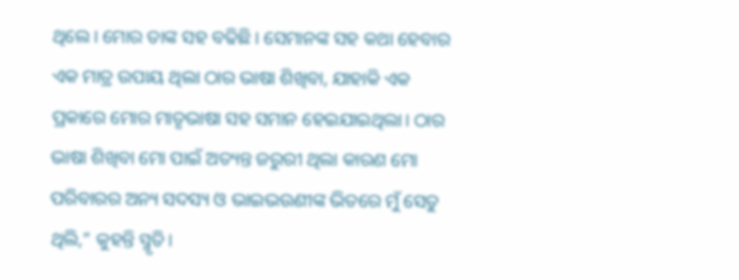ଥିଲେ। ମୋର ତାଙ୍କ ସହ ବଢିଛି। ସେମାନଙ୍କ ସହ କଥା ହେବାର ଏକ ମାତ୍ର ଉପାୟ ଥିଲା ଠାର ଭାଷା ଶିଖିବା, ଯାହାକି ଏକ ପ୍ରକାରେ ମୋର ମାତୃଭାଷା ସହ ସମାନ ହେଇଯାଇଥିଲା। ଠାର ଭାଷା ଶିଖିବା ମୋ ପାଇଁ ଅତ୍ୟନ୍ତ ଜରୁରୀ ଥିଲା କାରଣ ମୋ ପରିବାରର ଅନ୍ୟ ସଦସ୍ୟ ଓ ଭାଇଭଉଣୀଙ୍କ ଭିତରେ ମୁଁ ସେତୁ ଥିଲି,” କୁହନ୍ତି ସ୍ମୃତି।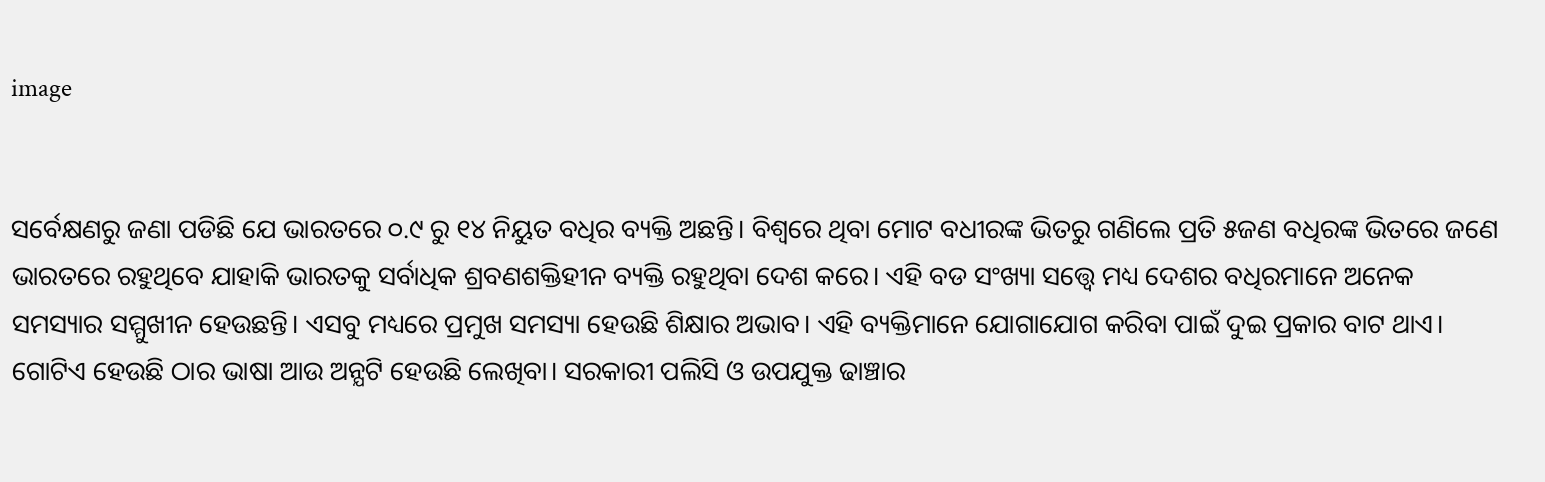image


ସର୍ବେକ୍ଷଣରୁ ଜଣା ପଡିଛି ଯେ ଭାରତରେ ୦.୯ ରୁ ୧୪ ନିୟୁତ ବଧିର ବ୍ୟକ୍ତି ଅଛନ୍ତି। ବିଶ୍ଵରେ ଥିବା ମୋଟ ବଧୀରଙ୍କ ଭିତରୁ ଗଣିଲେ ପ୍ରତି ୫ଜଣ ବଧିରଙ୍କ ଭିତରେ ଜଣେ ଭାରତରେ ରହୁଥିବେ ଯାହାକି ଭାରତକୁ ସର୍ବାଧିକ ଶ୍ରବଣଶକ୍ତିହୀନ ବ୍ୟକ୍ତି ରହୁଥିବା ଦେଶ କରେ। ଏହି ବଡ ସଂଖ୍ୟା ସତ୍ତ୍ୱେ ମଧ୍ୟ ଦେଶର ବଧିରମାନେ ଅନେକ ସମସ୍ୟାର ସମ୍ମୁଖୀନ ହେଉଛନ୍ତି। ଏସବୁ ମଧ୍ୟରେ ପ୍ରମୁଖ ସମସ୍ୟା ହେଉଛି ଶିକ୍ଷାର ଅଭାବ। ଏହି ବ୍ୟକ୍ତିମାନେ ଯୋଗାଯୋଗ କରିବା ପାଇଁ ଦୁଇ ପ୍ରକାର ବାଟ ଥାଏ। ଗୋଟିଏ ହେଉଛି ଠାର ଭାଷା ଆଉ ଅନ୍ଯଟି ହେଉଛି ଲେଖିବା। ସରକାରୀ ପଲିସି ଓ ଉପଯୁକ୍ତ ଢାଞ୍ଚାର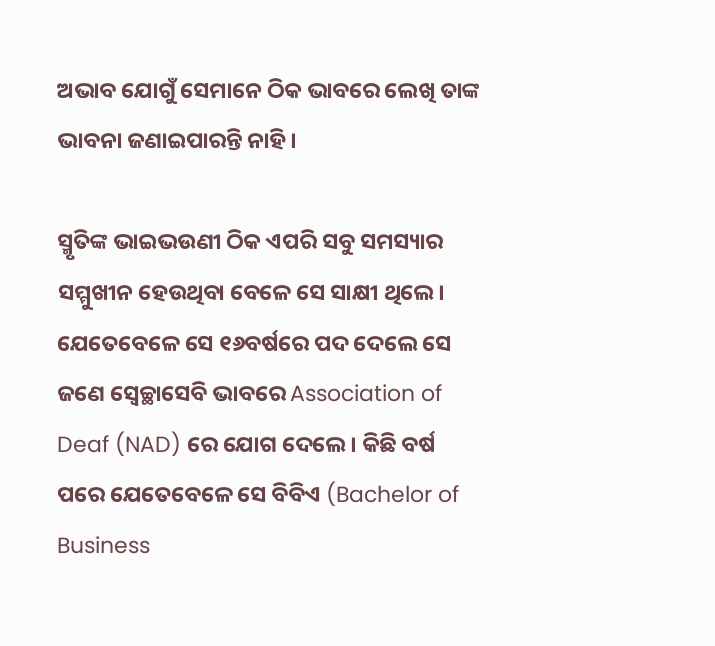ଅଭାବ ଯୋଗୁଁ ସେମାନେ ଠିକ ଭାବରେ ଲେଖି ତାଙ୍କ ଭାବନା ଜଣାଇପାରନ୍ତି ନାହି।

ସ୍ମୃତିଙ୍କ ଭାଇଭଉଣୀ ଠିକ ଏପରି ସବୁ ସମସ୍ୟାର ସମ୍ମୁଖୀନ ହେଉଥିବା ବେଳେ ସେ ସାକ୍ଷୀ ଥିଲେ। ଯେତେବେଳେ ସେ ୧୬ବର୍ଷରେ ପଦ ଦେଲେ ସେ ଜଣେ ସ୍ଵେଚ୍ଛାସେବି ଭାବରେ Association of Deaf (NAD) ରେ ଯୋଗ ଦେଲେ। କିଛି ବର୍ଷ ପରେ ଯେତେବେଳେ ସେ ବିବିଏ (Bachelor of Business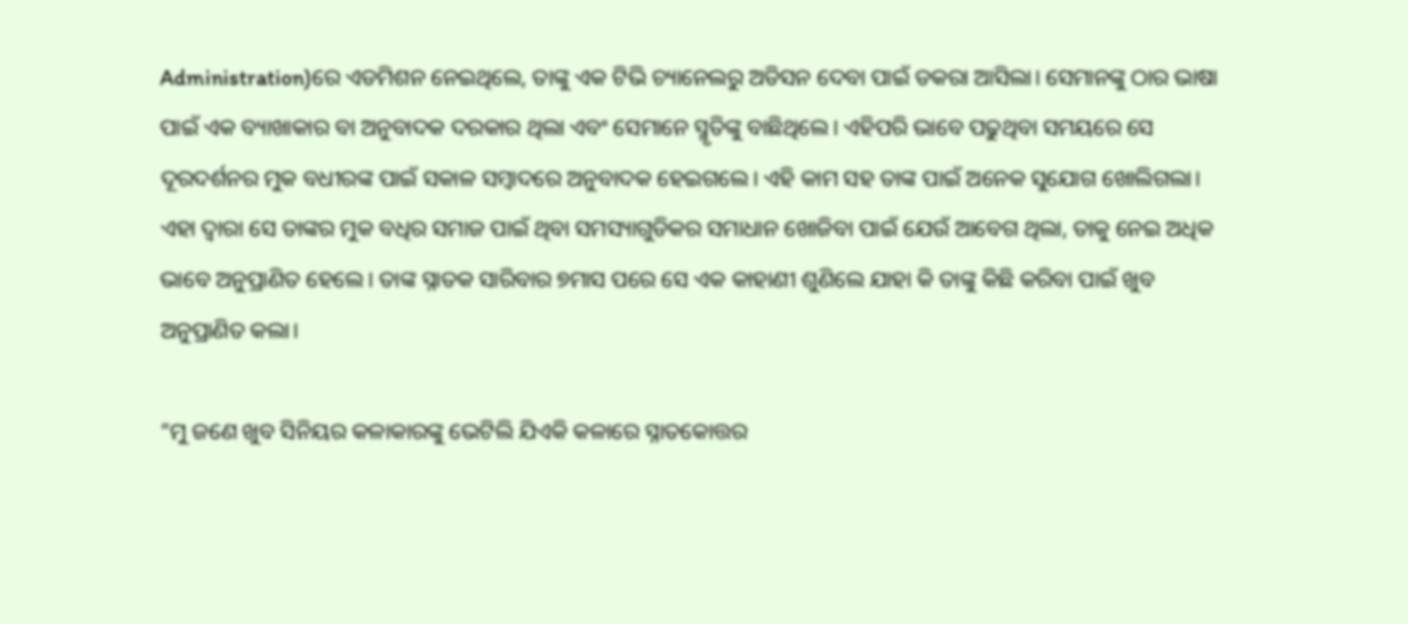Administration)ରେ ଏଡମିଶନ ନେଇଥିଲେ, ତାଙ୍କୁ ଏକ ଟିଭି ଚ୍ୟାନେଲରୁ ଅଡିସନ ଦେବା ପାଇଁ ଡକରା ଆସିଲା। ସେମାନଙ୍କୁ ଠାର ଭାଷା ପାଇଁ ଏକ ବ୍ୟାଖାକାର ବା ଅନୁବାଦକ ଦରକାର ଥିଲା ଏବଂ ସେମାନେ ସ୍ମୃତିଙ୍କୁ ବାଛିଥିଲେ। ଏହିପରି ଭାବେ ପଢୁଥିବା ସମୟରେ ସେ ଦୂରଦର୍ଶନର ମୁକ ବଧୀରଙ୍କ ପାଇଁ ସକାଳ ସମ୍ବାଦରେ ଅନୁବାଦକ ହେଇଗଲେ। ଏହି କାମ ସହ ତାଙ୍କ ପାଇଁ ଅନେକ ସୁଯୋଗ ଖୋଲିଗଲା। ଏହା ଦ୍ଵାରା ସେ ତାଙ୍କର ମୁକ ବଧିର ସମାଜ ପାଇଁ ଥିବା ସମସ୍ୟାଗୁଡିକର ସମାଧାନ ଖୋଜିବା ପାଇଁ ଯେଉଁ ଆବେଗ ଥିଲା, ତାକୁ ନେଇ ଅଧିକ ଭାବେ ଅନୁପ୍ରାଣିତ ହେଲେ। ତାଙ୍କ ସ୍ନାତକ ସାରିବାର ୭ମାସ ପରେ ସେ ଏକ କାହାଣୀ ଶୁଣିଲେ ଯାହା କି ତାଙ୍କୁ କିଛି କରିବା ପାଇଁ ଖୁବ ଅନୁପ୍ରାଣିତ କଲା।

“ମୁ ଜଣେ ଖୁବ ସିନିୟର କଳାକାରଙ୍କୁ ଭେଟିଲି ଯିଏକି କଳାରେ ସ୍ନାତକୋତ୍ତର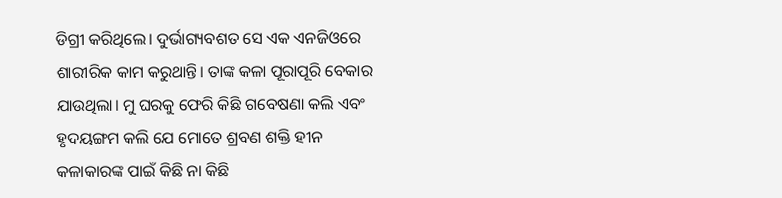ଡିଗ୍ରୀ କରିଥିଲେ। ଦୁର୍ଭାଗ୍ୟବଶତ ସେ ଏକ ଏନଜିଓରେ ଶାରୀରିକ କାମ କରୁଥାନ୍ତି। ତାଙ୍କ କଳା ପୂରାପୂରି ବେକାର ଯାଉଥିଲା। ମୁ ଘରକୁ ଫେରି କିଛି ଗବେଷଣା କଲି ଏବଂ ହୃଦୟଙ୍ଗମ କଲି ଯେ ମୋତେ ଶ୍ରବଣ ଶକ୍ତି ହୀନ କଳାକାରଙ୍କ ପାଇଁ କିଛି ନା କିଛି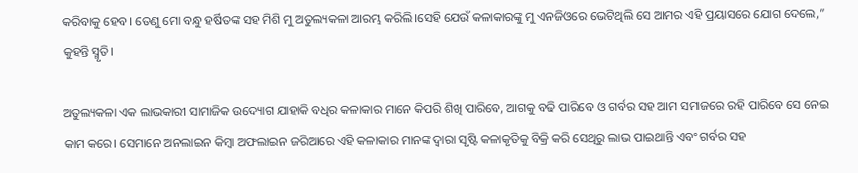କରିବାକୁ ହେବ। ତେଣୁ ମୋ ବନ୍ଧୁ ହର୍ଷିତଙ୍କ ସହ ମିଶି ମୁ ଅତୁଲ୍ୟକଳା ଆରମ୍ଭ କରିଲି।ସେହି ଯେଉଁ କଳାକାରଙ୍କୁ ମୁ ଏନଜିଓରେ ଭେଟିଥିଲି ସେ ଆମର ଏହି ପ୍ରୟାସରେ ଯୋଗ ଦେଲେ,” କୁହନ୍ତି ସ୍ମୃତି।

ଅତୁଲ୍ୟକଳା ଏକ ଲାଭକାରୀ ସାମାଜିକ ଉଦ୍ୟୋଗ ଯାହାକି ବଧିର କଳାକାର ମାନେ କିପରି ଶିଖି ପାରିବେ, ଆଗକୁ ବଢି ପାରିବେ ଓ ଗର୍ବର ସହ ଆମ ସମାଜରେ ରହି ପାରିବେ ସେ ନେଇ କାମ କରେ। ସେମାନେ ଅନଲାଇନ କିମ୍ବା ଅଫଲାଇନ ଜରିଆରେ ଏହି କଳାକାର ମାନଙ୍କ ଦ୍ଵାରା ସୃଷ୍ଟି କଳାକୃତିକୁ ବିକ୍ରି କରି ସେଥିରୁ ଲାଭ ପାଇଥାନ୍ତି ଏବଂ ଗର୍ବର ସହ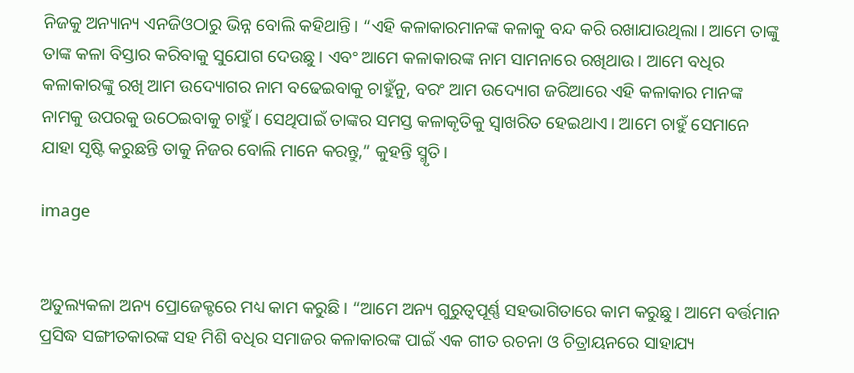ନିଜକୁ ଅନ୍ୟାନ୍ୟ ଏନଜିଓଠାରୁ ଭିନ୍ନ ବୋଲି କହିଥାନ୍ତି। “ଏହି କଳାକାରମାନଙ୍କ କଳାକୁ ବନ୍ଦ କରି ରଖାଯାଉଥିଲା। ଆମେ ତାଙ୍କୁ ତାଙ୍କ କଳା ବିସ୍ତାର କରିବାକୁ ସୁଯୋଗ ଦେଉଛୁ। ଏବଂ ଆମେ କଳାକାରଙ୍କ ନାମ ସାମନାରେ ରଖିଥାଉ। ଆମେ ବଧିର କଳାକାରଙ୍କୁ ରଖି ଆମ ଉଦ୍ୟୋଗର ନାମ ବଢେଇବାକୁ ଚାହୁଁନୁ, ବରଂ ଆମ ଉଦ୍ୟୋଗ ଜରିଆରେ ଏହି କଳାକାର ମାନଙ୍କ ନାମକୁ ଉପରକୁ ଉଠେଇବାକୁ ଚାହୁଁ। ସେଥିପାଇଁ ତାଙ୍କର ସମସ୍ତ କଳାକୃତିକୁ ସ୍ଵାଖରିତ ହେଇଥାଏ। ଆମେ ଚାହୁଁ ସେମାନେ ଯାହା ସୃଷ୍ଟି କରୁଛନ୍ତି ତାକୁ ନିଜର ବୋଲି ମାନେ କରନ୍ତୁ,” କୁହନ୍ତି ସ୍ମୃତି।

image


ଅତୁଲ୍ୟକଳା ଅନ୍ୟ ପ୍ରୋଜେକ୍ଟରେ ମଧ୍ୟ କାମ କରୁଛି। “ଆମେ ଅନ୍ୟ ଗୁରୁତ୍ୱପୂର୍ଣ୍ଣ ସହଭାଗିତାରେ କାମ କରୁଛୁ। ଆମେ ବର୍ତ୍ତମାନ ପ୍ରସିଦ୍ଧ ସଙ୍ଗୀତକାରଙ୍କ ସହ ମିଶି ବଧିର ସମାଜର କଳାକାରଙ୍କ ପାଇଁ ଏକ ଗୀତ ରଚନା ଓ ଚିତ୍ରାୟନରେ ସାହାଯ୍ୟ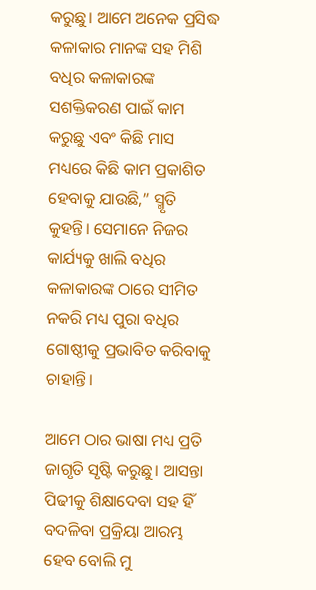କରୁଛୁ। ଆମେ ଅନେକ ପ୍ରସିଦ୍ଧ କଳାକାର ମାନଙ୍କ ସହ ମିଶି ବଧିର କଳାକାରଙ୍କ ସଶକ୍ତିକରଣ ପାଇଁ କାମ କରୁଛୁ ଏବଂ କିଛି ମାସ ମଧ୍ୟରେ କିଛି କାମ ପ୍ରକାଶିତ ହେବାକୁ ଯାଉଛି,” ସ୍ମୃତି କୁହନ୍ତି। ସେମାନେ ନିଜର କାର୍ଯ୍ୟକୁ ଖାଲି ବଧିର କଳାକାରଙ୍କ ଠାରେ ସୀମିତ ନକରି ମଧ୍ୟ ପୁରା ବଧିର ଗୋଷ୍ଠୀକୁ ପ୍ରଭାବିତ କରିବାକୁ ଚାହାନ୍ତି।

ଆମେ ଠାର ଭାଷା ମଧ୍ୟ ପ୍ରତି ଜାଗୃତି ସୃଷ୍ଟି କରୁଛୁ। ଆସନ୍ତା ପିଢୀକୁ ଶିକ୍ଷାଦେବା ସହ ହିଁ ବଦଳିବା ପ୍ରକ୍ରିୟା ଆରମ୍ଭ ହେବ ବୋଲି ମୁ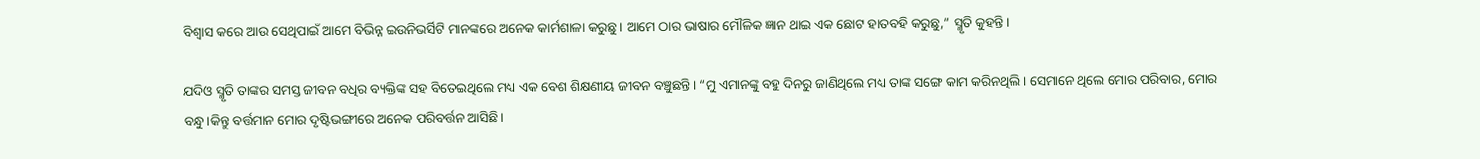ବିଶ୍ଵାସ କରେ ଆଉ ସେଥିପାଇଁ ଆମେ ବିଭିନ୍ନ ଇଉନିଭର୍ସିଟି ମାନଙ୍କରେ ଅନେକ କାର୍ମଶାଳା କରୁଛୁ। ଆମେ ଠାର ଭାଷାର ମୌଳିକ ଜ୍ଞାନ ଥାଇ ଏକ ଛୋଟ ହାତବହି କରୁଛୁ,” ସ୍ମୃତି କୁହନ୍ତି।

ଯଦିଓ ସ୍ମୃତି ତାଙ୍କର ସମସ୍ତ ଜୀବନ ବଧିର ବ୍ୟକ୍ତିଙ୍କ ସହ ବିତେଇଥିଲେ ମଧ୍ୟ ଏକ ବେଶ ଶିକ୍ଷଣୀୟ ଜୀବନ ବଞ୍ଚୁଛନ୍ତି। “ମୁ ଏମାନଙ୍କୁ ବହୁ ଦିନରୁ ଜାଣିଥିଲେ ମଧ୍ୟ ତାଙ୍କ ସଙ୍ଗେ କାମ କରିନଥିଲି। ସେମାନେ ଥିଲେ ମୋର ପରିବାର, ମୋର ବନ୍ଧୁ।କିନ୍ତୁ ବର୍ତ୍ତମାନ ମୋର ଦୃଷ୍ଟିଭଙ୍ଗୀରେ ଅନେକ ପରିବର୍ତ୍ତନ ଆସିଛି।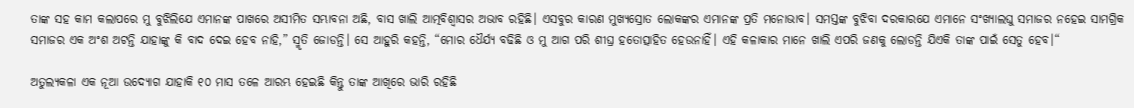ତାଙ୍କ ସହ କାମ କଲାପରେ ମୁ ବୁଝିଲିଯେ ଏମାନଙ୍କ ପାଖରେ ଅସୀମିତ ସମ୍ଭାବନା ଅଛି, ବାସ ଖାଲି ଆତ୍ମବିଶ୍ଵାସର ଅଭାବ ରହିଛି। ଏସବୁର କାରଣ ମୁଖ୍ୟସ୍ରୋତ ଲୋକଙ୍କର ଏମାନଙ୍କ ପ୍ରତି ମନୋଭାବ। ସମସ୍ତଙ୍କ ବୁଝିବା ଦରକାରଯେ ଏମାନେ ସଂଖ୍ୟାଲଘୁ ସମାଜର ନହେଇ ସାମଗ୍ରିକ ସମାଜର ଏକ ଅଂଶ ଅଟନ୍ତି ଯାହାଙ୍କୁ କି ବାଦ ଦେଇ ହେବ ନାହି,” ସ୍ମୃତି ଜୋଡନ୍ତି। ସେ ଆହୁରି କହନ୍ତି, “ମୋର ଧୈର୍ଯ୍ୟ ବଢିଛି ଓ ମୁ ଆଗ ପରି ଶୀଘ୍ର ହତୋତ୍ସାହିତ ହେଉନାହିଁ। ଏହି କଳାକାର ମାନେ ଖାଲି ଏପରି ଜଣକୁ ଲୋଡନ୍ତି ଯିଏକି ତାଙ୍କ ପାଇଁ ସେତୁ ହେବ।“

ଅତୁଲ୍ୟକଳା ଏକ ନୂଆ ଉଦ୍ୟୋଗ ଯାହାକି ୧୦ ମାସ ତଳେ ଆରମ୍ଭ ହେଇଛି କିନ୍ତୁ ତାଙ୍କ ଆଖିରେ ଭାରି ରହିଛି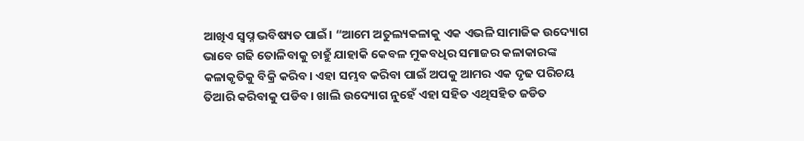ଆଖିଏ ସ୍ଵପ୍ନ ଭବିଷ୍ୟତ ପାଇଁ। “ଆମେ ଅତୁଲ୍ୟକଳାକୁ ଏକ ଏଭଳି ସାମାଜିକ ଉଦ୍ୟୋଗ ଭାବେ ଗଢି ତୋଳିବାକୁ ଚାହୁଁ ଯାହାକି କେବଳ ମୁକବଧିର ସମାଜର କଳାକାରଙ୍କ କଳାକୃତିକୁ ବିକ୍ରି କରିବ। ଏହା ସମ୍ଭବ କରିବା ପାଇଁ ଅପକୁ ଆମର ଏକ ଦୃଢ ପରିଚୟ ତିଆରି କରିବାକୁ ପଡିବ। ଖାଲି ଉଦ୍ୟୋଗ ନୁହେଁ ଏହା ସହିତ ଏଥିସହିତ ଜଡିତ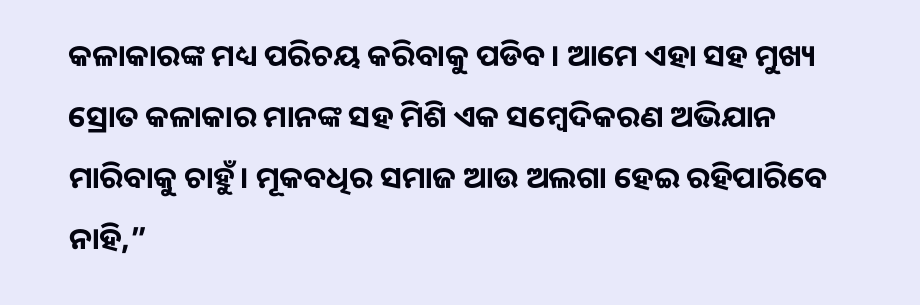କଳାକାରଙ୍କ ମଧ୍ୟ ପରିଚୟ କରିବାକୁ ପଡିବ। ଆମେ ଏହା ସହ ମୁଖ୍ୟ ସ୍ରୋତ କଳାକାର ମାନଙ୍କ ସହ ମିଶି ଏକ ସମ୍ବେଦିକରଣ ଅଭିଯାନ ମାରିବାକୁ ଚାହୁଁ। ମୂକବଧିର ସମାଜ ଆଉ ଅଲଗା ହେଇ ରହିପାରିବେ ନାହି,”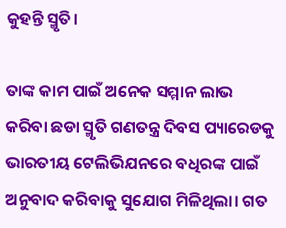କୁହନ୍ତି ସ୍ମୃତି।

ତାଙ୍କ କାମ ପାଇଁ ଅନେକ ସମ୍ମାନ ଲାଭ କରିବା ଛଡା ସ୍ମୃତି ଗଣତନ୍ତ୍ର ଦିବସ ପ୍ୟାରେଡକୁ ଭାରତୀୟ ଟେଲିଭିଯନରେ ବଧିରଙ୍କ ପାଇଁ ଅନୁବାଦ କରିବାକୁ ସୁଯୋଗ ମିଳିଥିଲା। ଗତ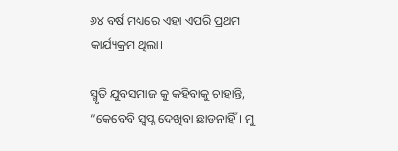୬୪ ବର୍ଷ ମଧ୍ୟରେ ଏହା ଏପରି ପ୍ରଥମ କାର୍ଯ୍ୟକ୍ରମ ଥିଲା।

ସ୍ମୃତି ଯୁବସମାଜ କୁ କହିବାକୁ ଚାହାନ୍ତି, “କେବେବି ସ୍ଵପ୍ନ ଦେଖିବା ଛାଡନାହିଁ। ମୁ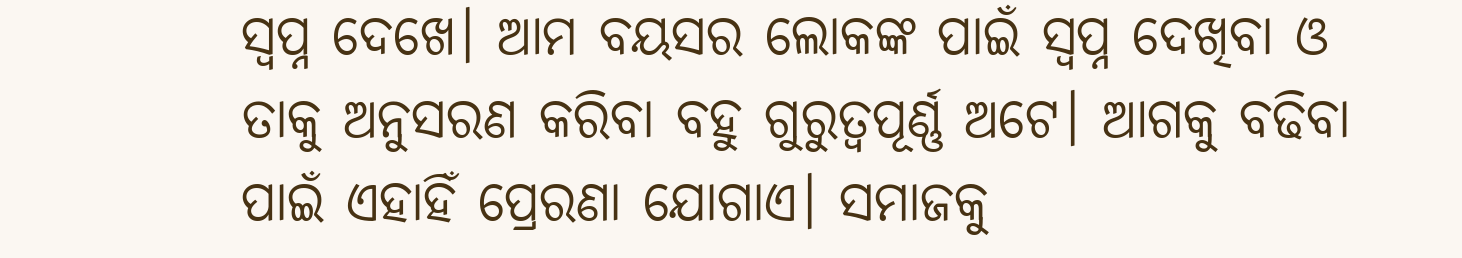ସ୍ଵପ୍ନ ଦେଖେ। ଆମ ବୟସର ଲୋକଙ୍କ ପାଇଁ ସ୍ଵପ୍ନ ଦେଖିବା ଓ ତାକୁ ଅନୁସରଣ କରିବା ବହୁ ଗୁରୁତ୍ଵପୂର୍ଣ୍ଣ ଅଟେ। ଆଗକୁ ବଢିବା ପାଇଁ ଏହାହିଁ ପ୍ରେରଣା ଯୋଗାଏ। ସମାଜକୁ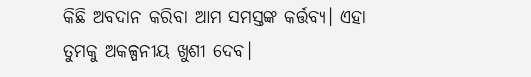କିଛି ଅବଦାନ କରିବା ଆମ ସମସ୍ତଙ୍କ କର୍ତ୍ତବ୍ୟ। ଏହା ତୁମକୁ ଅକଳ୍ପନୀୟ ଖୁଶୀ ଦେବ।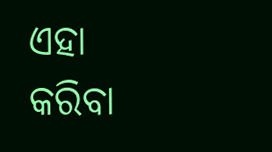ଏହା କରିବା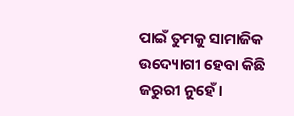ପାଇଁ ତୁମକୁ ସାମାଜିକ ଉଦ୍ୟୋଗୀ ହେବା କିଛି ଜରୁରୀ ନୁହେଁ।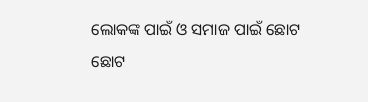ଲୋକଙ୍କ ପାଇଁ ଓ ସମାଜ ପାଇଁ ଛୋଟ ଛୋଟ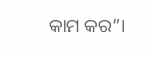କାମ କର”।